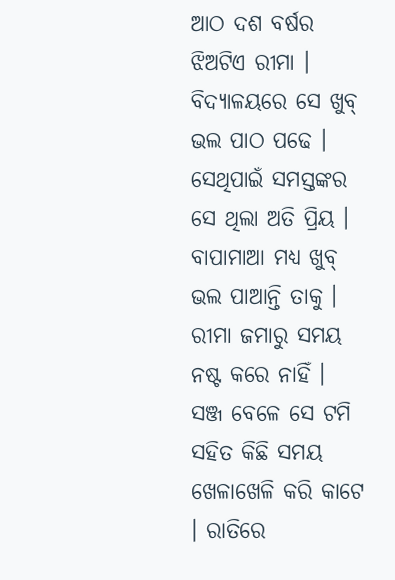ଆଠ ଦଶ ବର୍ଷର ଝିଅଟିଏ ରୀମା । ବିଦ୍ୟାଳୟରେ ସେ ଖୁବ୍ ଭଲ ପାଠ ପଢେ । ସେଥିପାଇଁ ସମସ୍ତଙ୍କର ସେ ଥିଲା ଅତି ପ୍ରିୟ । ବାପାମାଆ ମଧ୍ୟ ଖୁବ୍ ଭଲ ପାଆନ୍ତି ତାକୁ । ରୀମା ଜମାରୁ ସମୟ ନଷ୍ଟ କରେ ନାହିଁ । ସଞ୍ଜ ବେଳେ ସେ ଟମି ସହିତ କିଛି ସମୟ ଖେଳାଖେଳି କରି କାଟେ । ରାତିରେ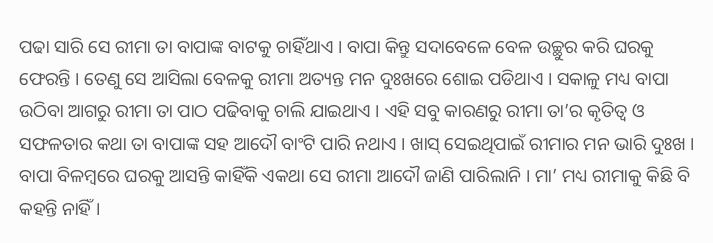ପଢା ସାରି ସେ ରୀମା ତା ବାପାଙ୍କ ବାଟକୁ ଚାହିଁଥାଏ । ବାପା କିନ୍ତୁ ସଦାବେଳେ ବେଳ ଉଚ୍ଛୁର କରି ଘରକୁ ଫେରନ୍ତି । ତେଣୁ ସେ ଆସିଲା ବେଳକୁ ରୀମା ଅତ୍ୟନ୍ତ ମନ ଦୁଃଖରେ ଶୋଇ ପଡିଥାଏ । ସକାଳୁ ମଧ୍ୟ ବାପା ଉଠିବା ଆଗରୁ ରୀମା ତା ପାଠ ପଢିବାକୁ ଚାଲି ଯାଇଥାଏ । ଏହି ସବୁ କାରଣରୁ ରୀମା ତା’ର କୃତିତ୍ୱ ଓ ସଫଳତାର କଥା ତା ବାପାଙ୍କ ସହ ଆଦୌ ବାଂଟି ପାରି ନଥାଏ । ଖାସ୍ ସେଇଥିପାଇଁ ରୀମାର ମନ ଭାରି ଦୁଃଖ ।
ବାପା ବିଳମ୍ବରେ ଘରକୁ ଆସନ୍ତି କାହିଁକି ଏକଥା ସେ ରୀମା ଆଦୌ ଜାଣି ପାରିଲାନି । ମା’ ମଧ୍ୟ ରୀମାକୁ କିଛି ବି କହନ୍ତି ନାହିଁ ।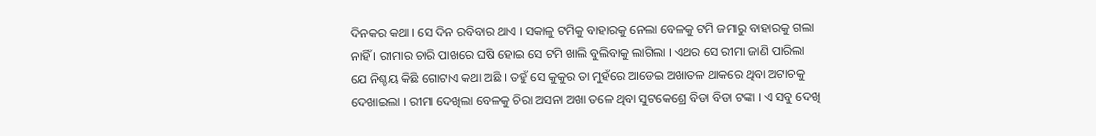ଦିନକର କଥା । ସେ ଦିନ ରବିବାର ଥାଏ । ସକାଳୁ ଟମିକୁ ବାହାରକୁ ନେଲା ବେଳକୁ ଟମି ଜମାରୁ ବାହାରକୁ ଗଲା ନାହିଁ । ରୀମାର ଚାରି ପାଖରେ ଘଷି ହୋଇ ସେ ଟମି ଖାଲି ବୁଲିବାକୁ ଲାଗିଲା । ଏଥର ସେ ରୀମା ଜାଣି ପାରିଲା ଯେ ନିଶ୍ଚୟ କିଛି ଗୋଟାଏ କଥା ଅଛି । ତହୁଁ ସେ କୁକୁର ତା ମୁହଁରେ ଆଡେଇ ଅଖାତଳ ଥାକରେ ଥିବା ଅଟାଚକୁ ଦେଖାଇଲା । ରୀମା ଦେଖିଲା ବେଳକୁ ଚିରା ଅସନା ଅଖା ତଳେ ଥିବା ସୁଟକେଶ୍ରେ ବିଡା ବିଡା ଟଙ୍କା । ଏ ସବୁ ଦେଖି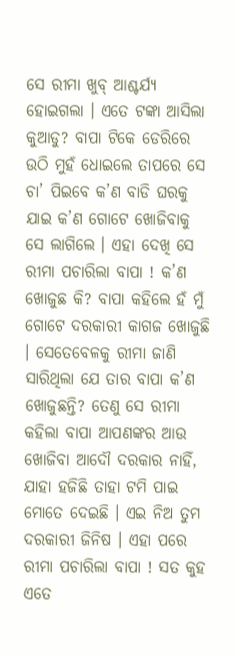ସେ ରୀମା ଖୁବ୍ ଆଶ୍ଚର୍ଯ୍ୟ ହୋଇଗଲା । ଏତେ ଟଙ୍କା ଆସିଲା କୁଆଡୁ? ବାପା ଟିକେ ଡେରିରେ ଉଠି ମୁହଁ ଧୋଇଲେ ତାପରେ ସେ ଚା’ ପିଇବେ କ’ଣ ବାଡି ଘରକୁ ଯାଇ କ’ଣ ଗୋଟେ ଖୋଜିବାକୁ ସେ ଲାଗିଲେ । ଏହା ଦେଖି ସେ ରୀମା ପଚାରିଲା ବାପା ! କ’ଣ ଖୋଜୁଛ କି? ବାପା କହିଲେ ହଁ ମୁଁ ଗୋଟେ ଦରକାରୀ କାଗଜ ଖୋଜୁଛି । ସେତେବେଳକୁ ରୀମା ଜାଣି ସାରିଥିଲା ଯେ ତାର ବାପା କ’ଣ ଖୋଜୁଛନ୍ତି? ତେଣୁ ସେ ରୀମା କହିଲା ବାପା ଆପଣଙ୍କର ଆଉ ଖୋଜିବା ଆଦୌ ଦରକାର ନାହିଁ, ଯାହା ହଜିଛି ତାହା ଟମି ପାଇ ମୋତେ ଦେଇଛି । ଏଇ ନିଅ ତୁମ ଦରକାରୀ ଜିନିଷ । ଏହା ପରେ ରୀମା ପଚାରିଲା ବାପା ! ସତ କୁହ ଏତେ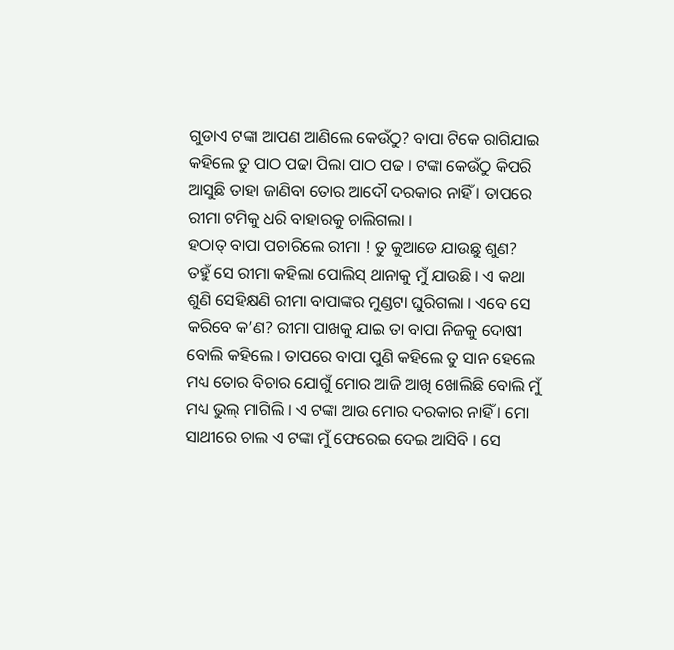ଗୁଡାଏ ଟଙ୍କା ଆପଣ ଆଣିଲେ କେଉଁଠୁ? ବାପା ଟିକେ ରାଗିଯାଇ କହିଲେ ତୁ ପାଠ ପଢା ପିଲା ପାଠ ପଢ । ଟଙ୍କା କେଉଁଠୁ କିପରି ଆସୁଛି ତାହା ଜାଣିବା ତୋର ଆଦୌ ଦରକାର ନାହିଁ । ତାପରେ ରୀମା ଟମିକୁ ଧରି ବାହାରକୁ ଚାଲିଗଲା ।
ହଠାତ୍ ବାପା ପଚାରିଲେ ରୀମା ! ତୁ କୁଆଡେ ଯାଉଛୁ ଶୁଣ? ତହୁଁ ସେ ରୀମା କହିଲା ପୋଲିସ୍ ଥାନାକୁ ମୁଁ ଯାଉଛି । ଏ କଥା ଶୁଣି ସେହିକ୍ଷଣି ରୀମା ବାପାଙ୍କର ମୁଣ୍ଡଟା ଘୁରିଗଲା । ଏବେ ସେ କରିବେ କ’ଣ? ରୀମା ପାଖକୁ ଯାଇ ତା ବାପା ନିଜକୁ ଦୋଷୀ ବୋଲି କହିଲେ । ତାପରେ ବାପା ପୁଣି କହିଲେ ତୁ ସାନ ହେଲେ ମଧ୍ୟ ତୋର ବିଚାର ଯୋଗୁଁ ମୋର ଆଜି ଆଖି ଖୋଲିଛି ବୋଲି ମୁଁ ମଧ୍ୟ ଭୁଲ୍ ମାଗିଲି । ଏ ଟଙ୍କା ଆଉ ମୋର ଦରକାର ନାହିଁ । ମୋ ସାଥୀରେ ଚାଲ ଏ ଟଙ୍କା ମୁଁ ଫେରେଇ ଦେଇ ଆସିବି । ସେ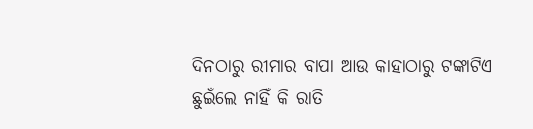ଦିନଠାରୁ ରୀମାର ବାପା ଆଉ କାହାଠାରୁ ଟଙ୍କାଟିଏ ଛୁଇଁଲେ ନାହିଁ କି ରାତି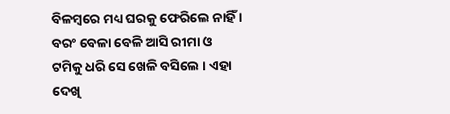ବିଳମ୍ବରେ ମଧ୍ୟ ଘରକୁ ଫେରିଲେ ନାହିଁ । ବରଂ ବେଳା ବେଳି ଆସି ରୀମା ଓ ଟମିକୁ ଧରି ସେ ଖେଳି ବସିଲେ । ଏହା ଦେଖି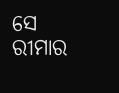ସେ ରୀମାର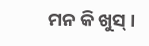ମନ କି ଖୁସ୍ ।